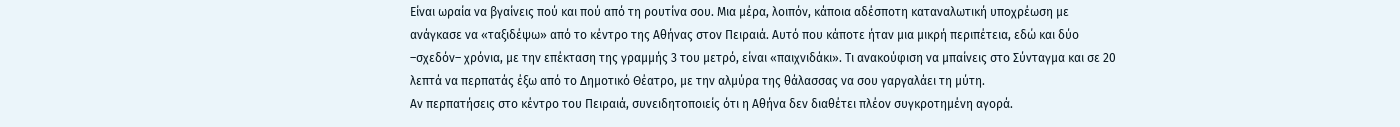Είναι ωραία να βγαίνεις πού και πού από τη ρουτίνα σου. Μια μέρα, λοιπόν, κάποια αδέσποτη καταναλωτική υποχρέωση με ανάγκασε να «ταξιδέψω» από το κέντρο της Αθήνας στον Πειραιά. Αυτό που κάποτε ήταν μια μικρή περιπέτεια, εδώ και δύο –σχεδόν– χρόνια, με την επέκταση της γραμμής 3 του μετρό, είναι «παιχνιδάκι». Τι ανακούφιση να μπαίνεις στο Σύνταγμα και σε 20 λεπτά να περπατάς έξω από το Δημοτικό Θέατρο, με την αλμύρα της θάλασσας να σου γαργαλάει τη μύτη.
Αν περπατήσεις στο κέντρο του Πειραιά, συνειδητοποιείς ότι η Αθήνα δεν διαθέτει πλέον συγκροτημένη αγορά.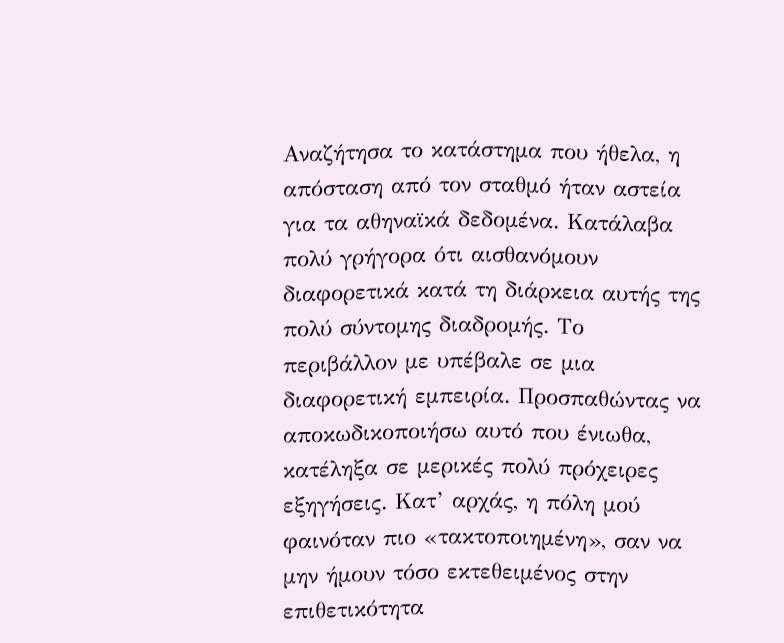Αναζήτησα το κατάστημα που ήθελα, η απόσταση από τον σταθμό ήταν αστεία για τα αθηναϊκά δεδομένα. Κατάλαβα πολύ γρήγορα ότι αισθανόμουν διαφορετικά κατά τη διάρκεια αυτής της πολύ σύντομης διαδρομής. Το περιβάλλον με υπέβαλε σε μια διαφορετική εμπειρία. Προσπαθώντας να αποκωδικοποιήσω αυτό που ένιωθα, κατέληξα σε μερικές πολύ πρόχειρες εξηγήσεις. Κατ’ αρχάς, η πόλη μού φαινόταν πιο «τακτοποιημένη», σαν να μην ήμουν τόσο εκτεθειμένος στην επιθετικότητα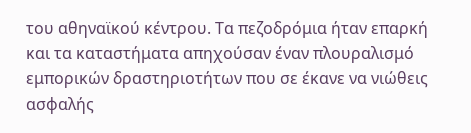του αθηναϊκού κέντρου. Τα πεζοδρόμια ήταν επαρκή και τα καταστήματα απηχούσαν έναν πλουραλισμό εμπορικών δραστηριοτήτων που σε έκανε να νιώθεις ασφαλής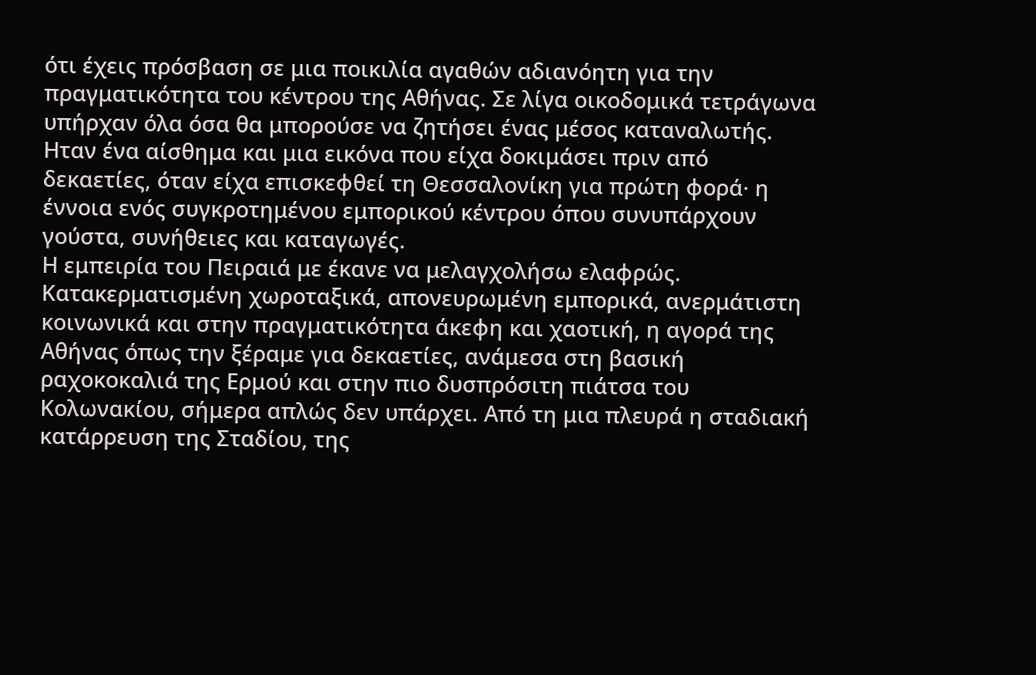ότι έχεις πρόσβαση σε μια ποικιλία αγαθών αδιανόητη για την πραγματικότητα του κέντρου της Αθήνας. Σε λίγα οικοδομικά τετράγωνα υπήρχαν όλα όσα θα μπορούσε να ζητήσει ένας μέσος καταναλωτής. Ηταν ένα αίσθημα και μια εικόνα που είχα δοκιμάσει πριν από δεκαετίες, όταν είχα επισκεφθεί τη Θεσσαλονίκη για πρώτη φορά· η έννοια ενός συγκροτημένου εμπορικού κέντρου όπου συνυπάρχουν γούστα, συνήθειες και καταγωγές.
Η εμπειρία του Πειραιά με έκανε να μελαγχολήσω ελαφρώς. Κατακερματισμένη χωροταξικά, απονευρωμένη εμπορικά, ανερμάτιστη κοινωνικά και στην πραγματικότητα άκεφη και χαοτική, η αγορά της Αθήνας όπως την ξέραμε για δεκαετίες, ανάμεσα στη βασική ραχοκοκαλιά της Ερμού και στην πιο δυσπρόσιτη πιάτσα του Κολωνακίου, σήμερα απλώς δεν υπάρχει. Από τη μια πλευρά η σταδιακή κατάρρευση της Σταδίου, της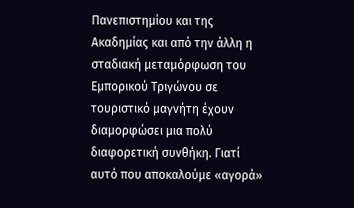Πανεπιστημίου και της Ακαδημίας και από την άλλη η σταδιακή μεταμόρφωση του Εμπορικού Τριγώνου σε τουριστικό μαγνήτη έχουν διαμορφώσει μια πολύ διαφορετική συνθήκη. Γιατί αυτό που αποκαλούμε «αγορά»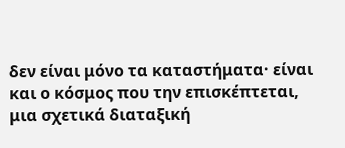δεν είναι μόνο τα καταστήματα· είναι και ο κόσμος που την επισκέπτεται, μια σχετικά διαταξική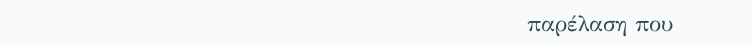παρέλαση που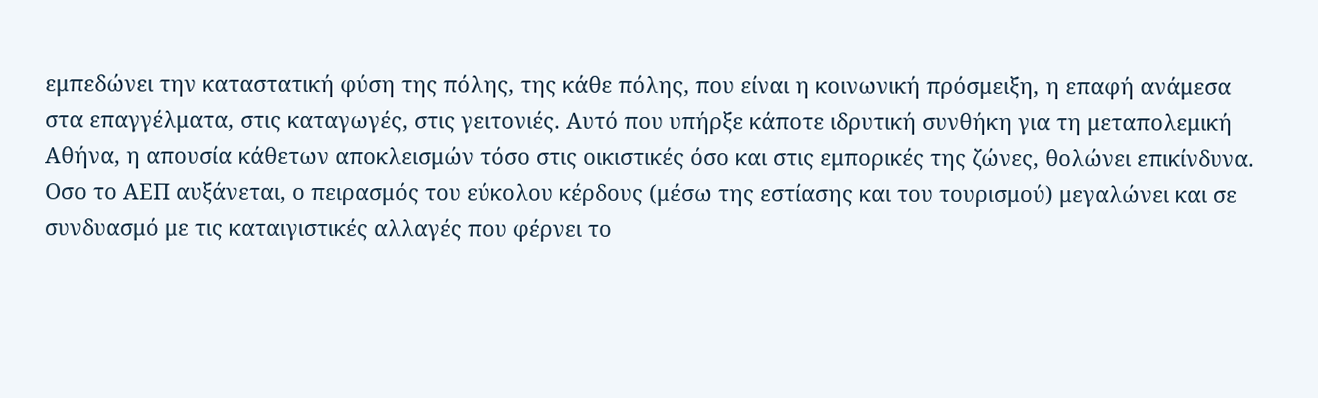εμπεδώνει την καταστατική φύση της πόλης, της κάθε πόλης, που είναι η κοινωνική πρόσμειξη, η επαφή ανάμεσα στα επαγγέλματα, στις καταγωγές, στις γειτονιές. Αυτό που υπήρξε κάποτε ιδρυτική συνθήκη για τη μεταπολεμική Αθήνα, η απουσία κάθετων αποκλεισμών τόσο στις οικιστικές όσο και στις εμπορικές της ζώνες, θολώνει επικίνδυνα. Οσο το ΑΕΠ αυξάνεται, ο πειρασμός του εύκολου κέρδους (μέσω της εστίασης και του τουρισμού) μεγαλώνει και σε συνδυασμό με τις καταιγιστικές αλλαγές που φέρνει το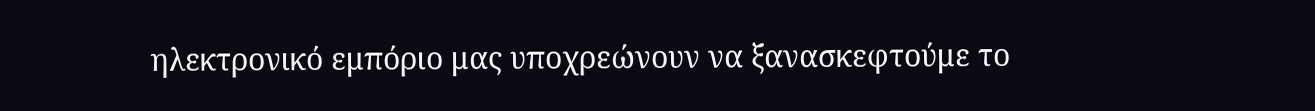ηλεκτρονικό εμπόριο μας υποχρεώνουν να ξανασκεφτούμε το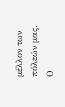μέλλον των πόλεών μας. Ο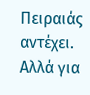Πειραιάς αντέχει. Αλλά για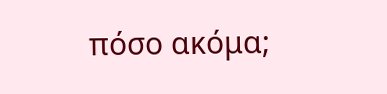πόσο ακόμα;